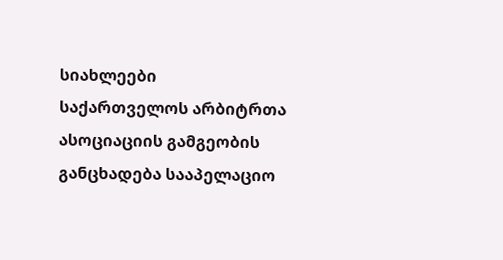სიახლეები
საქართველოს არბიტრთა ასოციაციის გამგეობის განცხადება სააპელაციო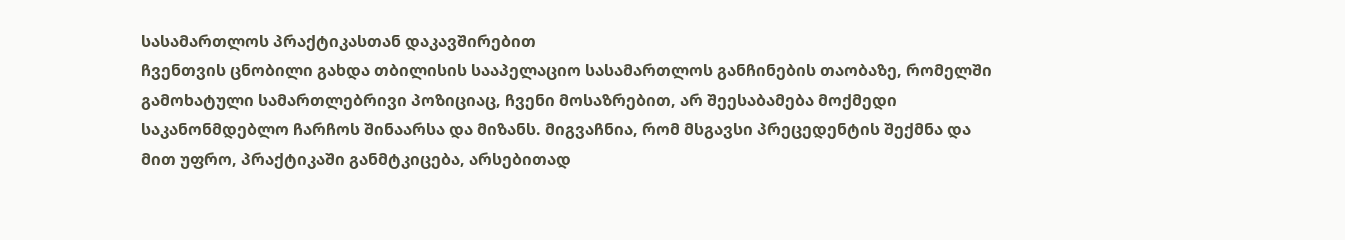სასამართლოს პრაქტიკასთან დაკავშირებით
ჩვენთვის ცნობილი გახდა თბილისის სააპელაციო სასამართლოს განჩინების თაობაზე, რომელში გამოხატული სამართლებრივი პოზიციაც, ჩვენი მოსაზრებით, არ შეესაბამება მოქმედი საკანონმდებლო ჩარჩოს შინაარსა და მიზანს. მიგვაჩნია, რომ მსგავსი პრეცედენტის შექმნა და მით უფრო, პრაქტიკაში განმტკიცება, არსებითად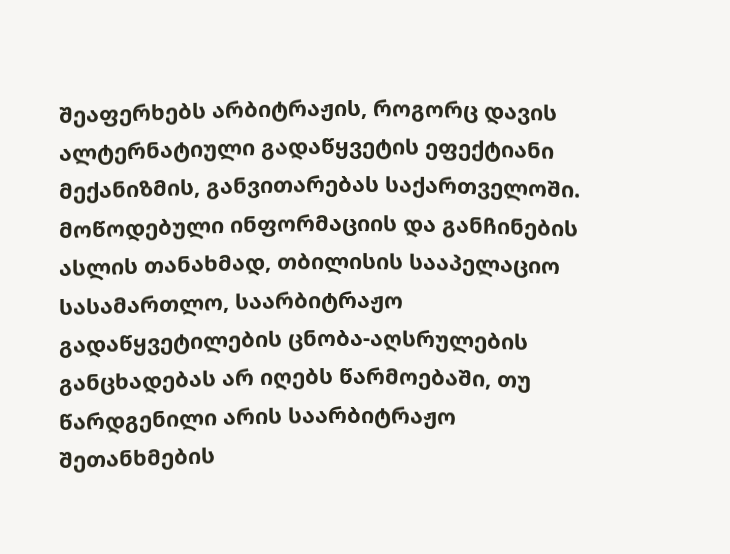შეაფერხებს არბიტრაჟის, როგორც დავის ალტერნატიული გადაწყვეტის ეფექტიანი მექანიზმის, განვითარებას საქართველოში.
მოწოდებული ინფორმაციის და განჩინების ასლის თანახმად, თბილისის სააპელაციო სასამართლო, საარბიტრაჟო გადაწყვეტილების ცნობა-აღსრულების განცხადებას არ იღებს წარმოებაში, თუ წარდგენილი არის საარბიტრაჟო შეთანხმების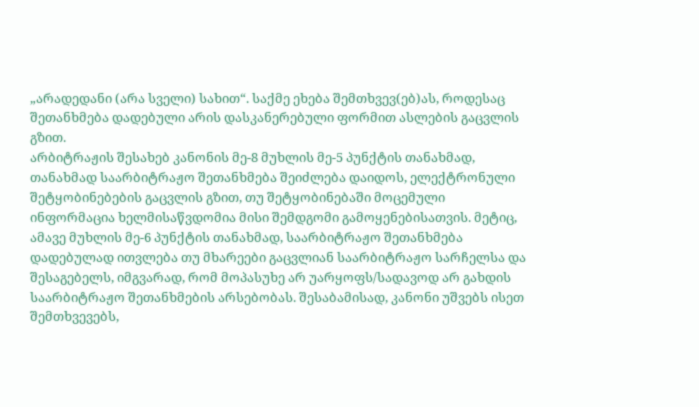„არადედანი (არა სველი) სახით“. საქმე ეხება შემთხვევ(ებ)ას, როდესაც შეთანხმება დადებული არის დასკანერებული ფორმით ასლების გაცვლის გზით.
არბიტრაჟის შესახებ კანონის მე-8 მუხლის მე-5 პუნქტის თანახმად, თანახმად საარბიტრაჟო შეთანხმება შეიძლება დაიდოს, ელექტრონული შეტყობინებების გაცვლის გზით, თუ შეტყობინებაში მოცემული ინფორმაცია ხელმისაწვდომია მისი შემდგომი გამოყენებისათვის. მეტიც, ამავე მუხლის მე-6 პუნქტის თანახმად, საარბიტრაჟო შეთანხმება დადებულად ითვლება თუ მხარეები გაცვლიან საარბიტრაჟო სარჩელსა და შესაგებელს, იმგვარად, რომ მოპასუხე არ უარყოფს/სადავოდ არ გახდის საარბიტრაჟო შეთანხმების არსებობას. შესაბამისად, კანონი უშვებს ისეთ შემთხვევებს,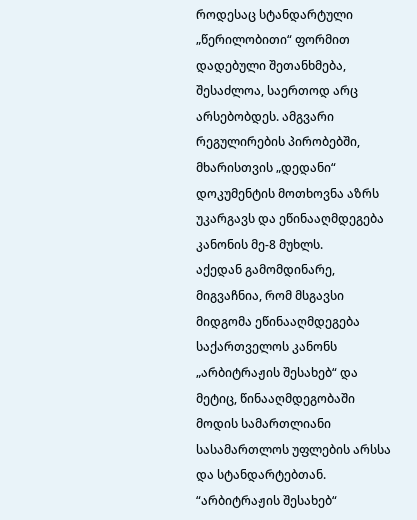როდესაც სტანდარტული „წერილობითი“ ფორმით დადებული შეთანხმება, შესაძლოა, საერთოდ არც არსებობდეს. ამგვარი რეგულირების პირობებში, მხარისთვის „დედანი“ დოკუმენტის მოთხოვნა აზრს უკარგავს და ეწინააღმდეგება კანონის მე-8 მუხლს.
აქედან გამომდინარე, მიგვაჩნია, რომ მსგავსი მიდგომა ეწინააღმდეგება საქართველოს კანონს „არბიტრაჟის შესახებ“ და მეტიც, წინააღმდეგობაში მოდის სამართლიანი სასამართლოს უფლების არსსა და სტანდარტებთან.
“არბიტრაჟის შესახებ“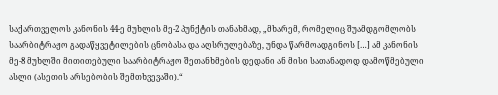საქართველოს კანონის 44-ე მუხლის მე-2 პუნქტის თანახმად, „მხარემ, რომელიც შუამდგომლობს საარბიტრაჟო გადაწყვეტილების ცნობასა და აღსრულებაზე, უნდა წარმოადგინოს […] ამ კანონის მე-8 მუხლში მითითებული საარბიტრაჟო შეთანხმების დედანი ან მისი სათანადოდ დამოწმებული ასლი (ასეთის არსებობის შემთხვევაში).“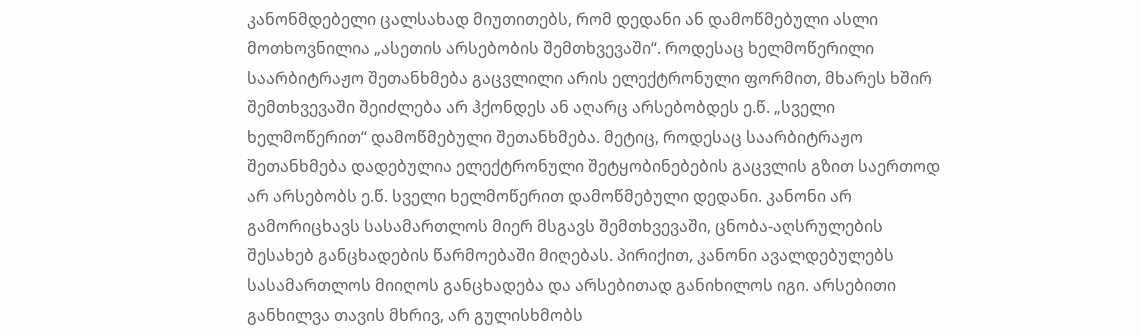კანონმდებელი ცალსახად მიუთითებს, რომ დედანი ან დამოწმებული ასლი მოთხოვნილია „ასეთის არსებობის შემთხვევაში“. როდესაც ხელმოწერილი საარბიტრაჟო შეთანხმება გაცვლილი არის ელექტრონული ფორმით, მხარეს ხშირ შემთხვევაში შეიძლება არ ჰქონდეს ან აღარც არსებობდეს ე.წ. „სველი ხელმოწერით“ დამოწმებული შეთანხმება. მეტიც, როდესაც საარბიტრაჟო შეთანხმება დადებულია ელექტრონული შეტყობინებების გაცვლის გზით საერთოდ არ არსებობს ე.წ. სველი ხელმოწერით დამოწმებული დედანი. კანონი არ გამორიცხავს სასამართლოს მიერ მსგავს შემთხვევაში, ცნობა-აღსრულების შესახებ განცხადების წარმოებაში მიღებას. პირიქით, კანონი ავალდებულებს სასამართლოს მიიღოს განცხადება და არსებითად განიხილოს იგი. არსებითი განხილვა თავის მხრივ, არ გულისხმობს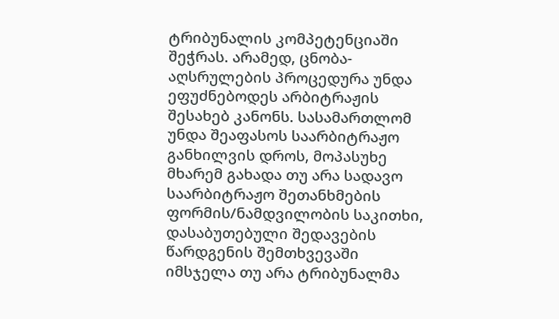ტრიბუნალის კომპეტენციაში შეჭრას. არამედ, ცნობა-აღსრულების პროცედურა უნდა ეფუძნებოდეს არბიტრაჟის შესახებ კანონს. სასამართლომ უნდა შეაფასოს საარბიტრაჟო განხილვის დროს, მოპასუხე მხარემ გახადა თუ არა სადავო საარბიტრაჟო შეთანხმების ფორმის/ნამდვილობის საკითხი, დასაბუთებული შედავების წარდგენის შემთხვევაში იმსჯელა თუ არა ტრიბუნალმა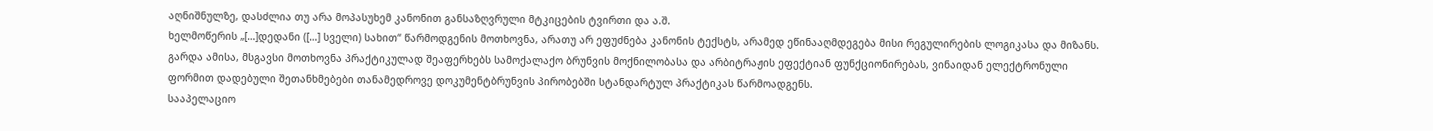აღნიშნულზე, დასძლია თუ არა მოპასუხემ კანონით განსაზღვრული მტკიცების ტვირთი და ა.შ.
ხელმოწერის „[…]დედანი ([…] სველი) სახით“ წარმოდგენის მოთხოვნა, არათუ არ ეფუძნება კანონის ტექსტს, არამედ ეწინააღმდეგება მისი რეგულირების ლოგიკასა და მიზანს. გარდა ამისა, მსგავსი მოთხოვნა პრაქტიკულად შეაფერხებს სამოქალაქო ბრუნვის მოქნილობასა და არბიტრაჟის ეფექტიან ფუნქციონირებას, ვინაიდან ელექტრონული ფორმით დადებული შეთანხმებები თანამედროვე დოკუმენტბრუნვის პირობებში სტანდარტულ პრაქტიკას წარმოადგენს.
სააპელაციო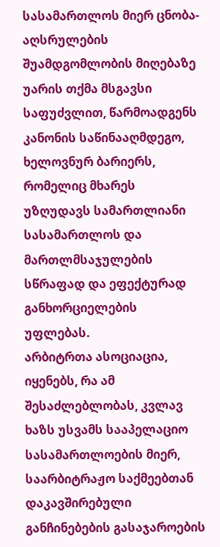სასამართლოს მიერ ცნობა-აღსრულების შუამდგომლობის მიღებაზე უარის თქმა მსგავსი საფუძვლით, წარმოადგენს კანონის საწინააღმდეგო, ხელოვნურ ბარიერს, რომელიც მხარეს უზღუდავს სამართლიანი სასამართლოს და მართლმსაჯულების სწრაფად და ეფექტურად განხორციელების უფლებას.
არბიტრთა ასოციაცია, იყენებს, რა ამ შესაძლებლობას, კვლავ ხაზს უსვამს სააპელაციო სასამართლოების მიერ, საარბიტრაჟო საქმეებთან დაკავშირებული განჩინებების გასაჯაროების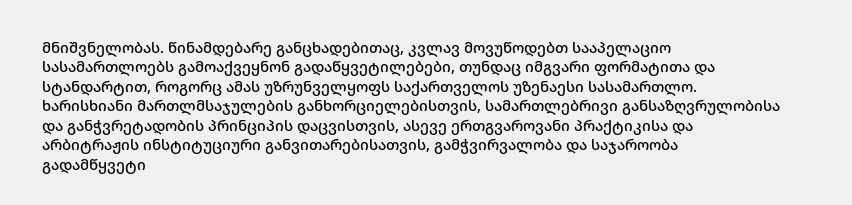მნიშვნელობას. წინამდებარე განცხადებითაც, კვლავ მოვუწოდებთ სააპელაციო სასამართლოებს გამოაქვეყნონ გადაწყვეტილებები, თუნდაც იმგვარი ფორმატითა და სტანდარტით, როგორც ამას უზრუნველყოფს საქართველოს უზენაესი სასამართლო.
ხარისხიანი მართლმსაჯულების განხორციელებისთვის, სამართლებრივი განსაზღვრულობისა და განჭვრეტადობის პრინციპის დაცვისთვის, ასევე ერთგვაროვანი პრაქტიკისა და არბიტრაჟის ინსტიტუციური განვითარებისათვის, გამჭვირვალობა და საჯაროობა გადამწყვეტი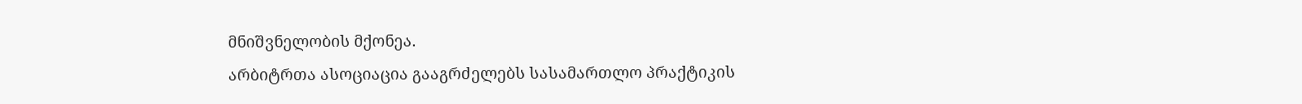მნიშვნელობის მქონეა.
არბიტრთა ასოციაცია გააგრძელებს სასამართლო პრაქტიკის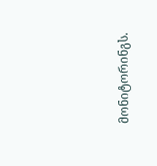მონიტორინგს.